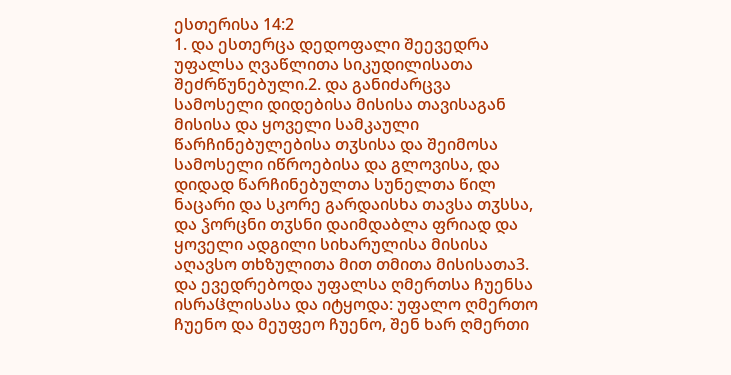ესთერისა 14:2
1. და ესთერცა დედოფალი შეევედრა უფალსა ღვაწლითა სიკუდილისათა შეძრწუნებული.2. და განიძარცვა სამოსელი დიდებისა მისისა თავისაგან მისისა და ყოველი სამკაული წარჩინებულებისა თჳსისა და შეიმოსა სამოსელი იწროებისა და გლოვისა, და დიდად წარჩინებულთა სუნელთა წილ ნაცარი და სკორე გარდაისხა თავსა თჳსსა, და ჴორცნი თჳსნი დაიმდაბლა ფრიად და ყოველი ადგილი სიხარულისა მისისა აღავსო თხზულითა მით თმითა მისისათა3. და ევედრებოდა უფალსა ღმერთსა ჩუენსა ისრაჱლისასა და იტყოდა: უფალო ღმერთო ჩუენო და მეუფეო ჩუენო, შენ ხარ ღმერთი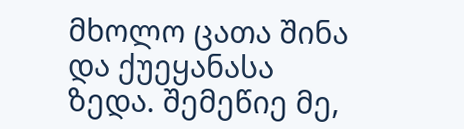მხოლო ცათა შინა და ქუეყანასა ზედა. შემეწიე მე,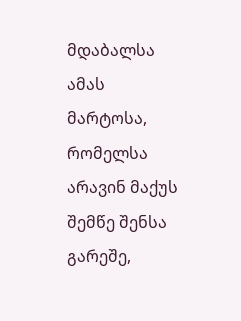მდაბალსა ამას მარტოსა, რომელსა არავინ მაქუს შემწე შენსა გარეშე,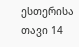ესთერისა თავი 14